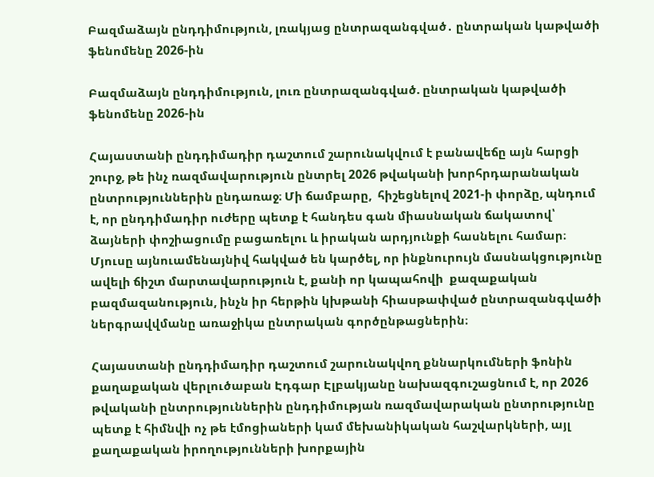Բազմաձայն ընդդիմություն, լռակյաց ընտրազանգված․ ընտրական կաթվածի ֆենոմենը 2026-ին

Բազմաձայն ընդդիմություն, լուռ ընտրազանգված. ընտրական կաթվածի ֆենոմենը 2026-ին

Հայաստանի ընդդիմադիր դաշտում շարունակվում է բանավեճը այն հարցի շուրջ, թե ինչ ռազմավարություն ընտրել 2026 թվականի խորհրդարանական ընտրություններին ընդառաջ։ Մի ճամբարը,  հիշեցնելով 2021-ի փորձը, պնդում է, որ ընդդիմադիր ուժերը պետք է հանդես գան միասնական ճակատով՝ ձայների փոշիացումը բացառելու և իրական արդյունքի հասնելու համար։  Մյուսը այնուամենայնիվ հակված են կարծել, որ ինքնուրույն մասնակցությունը ավելի ճիշտ մարտավարություն է, քանի որ կապահովի  քազաքական բազմազանություն, ինչն իր հերթին կխթանի հիասթափված ընտրազանգվածի ներգրավվմանը առաջիկա ընտրական գործընթացներին։

Հայաստանի ընդդիմադիր դաշտում շարունակվող քննարկումների ֆոնին քաղաքական վերլուծաբան Էդգար Էլբակյանը նախազգուշացնում է, որ 2026 թվականի ընտրություններին ընդդիմության ռազմավարական ընտրությունը պետք է հիմնվի ոչ թե էմոցիաների կամ մեխանիկական հաշվարկների, այլ քաղաքական իրողությունների խորքային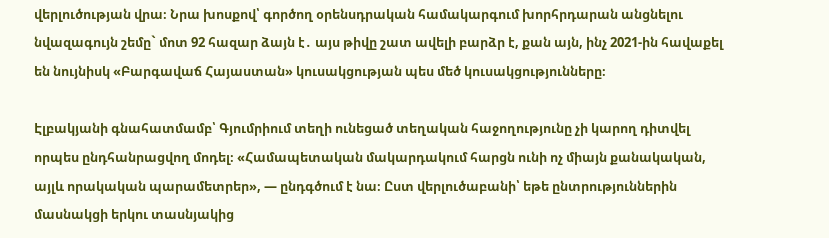վերլուծության վրա։ Նրա խոսքով՝ գործող օրենսդրական համակարգում խորհրդարան անցնելու նվազագույն շեմը` մոտ 92 հազար ձայն է․ այս թիվը շատ ավելի բարձր է, քան այն, ինչ 2021-ին հավաքել են նույնիսկ «Բարգավաճ Հայաստան» կուսակցության պես մեծ կուսակցությունները։

Էլբակյանի գնահատմամբ՝ Գյումրիում տեղի ունեցած տեղական հաջողությունը չի կարող դիտվել որպես ընդհանրացվող մոդել։ «Համապետական մակարդակում հարցն ունի ոչ միայն քանակական, այլև որակական պարամետրեր», — ընդգծում է նա։ Ըստ վերլուծաբանի՝ եթե ընտրություններին մասնակցի երկու տասնյակից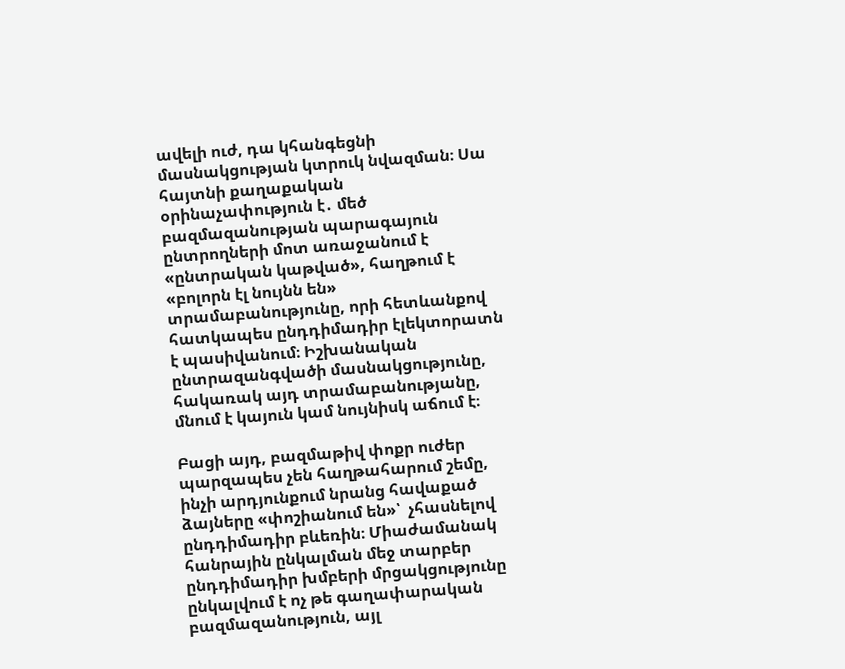ավելի ուժ, դա կհանգեցնի մասնակցության կտրուկ նվազման։ Սա հայտնի քաղաքական օրինաչափություն է․ մեծ բազմազանության պարագայուն ընտրողների մոտ առաջանում է «ընտրական կաթված», հաղթում է «բոլորն էլ նույնն են» տրամաբանությունը, որի հետևանքով հատկապես ընդդիմադիր էլեկտորատն է պասիվանում։ Իշխանական ընտրազանգվածի մասնակցությունը, հակառակ այդ տրամաբանությանը, մնում է կայուն կամ նույնիսկ աճում է։

Բացի այդ, բազմաթիվ փոքր ուժեր պարզապես չեն հաղթահարում շեմը, ինչի արդյունքում նրանց հավաքած ձայները «փոշիանում են»՝  չհասնելով ընդդիմադիր բևեռին։ Միաժամանակ հանրային ընկալման մեջ տարբեր ընդդիմադիր խմբերի մրցակցությունը ընկալվում է ոչ թե գաղափարական բազմազանություն, այլ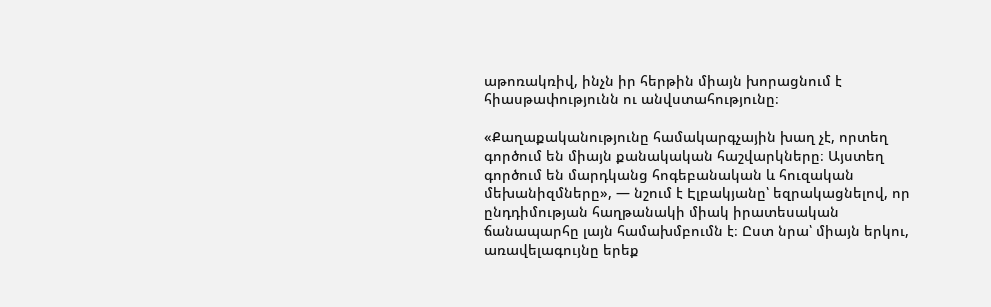աթոռակռիվ, ինչն իր հերթին միայն խորացնում է հիասթափությունն ու անվստահությունը։

«Քաղաքականությունը համակարգչային խաղ չէ, որտեղ գործում են միայն քանակական հաշվարկները։ Այստեղ գործում են մարդկանց հոգեբանական և հուզական մեխանիզմները», — նշում է Էլբակյանը՝ եզրակացնելով, որ ընդդիմության հաղթանակի միակ իրատեսական ճանապարհը լայն համախմբումն է։ Ըստ նրա՝ միայն երկու, առավելագույնը երեք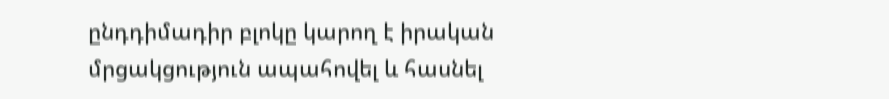ընդդիմադիր բլոկը կարող է իրական մրցակցություն ապահովել և հասնել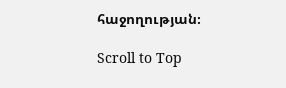հաջողության։

Scroll to Top